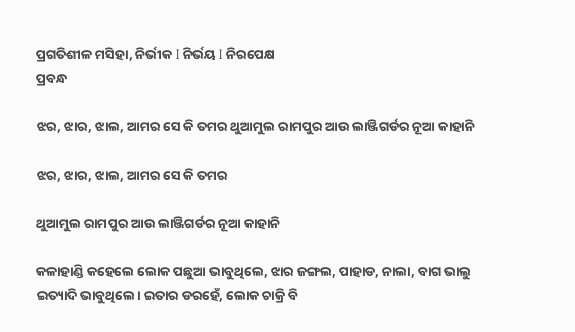ପ୍ରଗତିଶୀଳ ମସିହା, ନିର୍ଭୀକ I ନିର୍ଭୟ I ନିରପେକ୍ଷ
ପ୍ରବନ୍ଧ

ଝର, ଝାର, ଝାଲ, ଆମର ସେ କି ତମର ଥୁଆମୁଲ ରାମପୁର ଆଉ ଲାଞ୍ଜିଗର୍ଡର ନୂଆ କାହାନି

ଝର, ଝାର, ଝାଲ, ଆମର ସେ କି ତମର

ଥୁଆମୁଲ ରାମପୁର ଆଉ ଲାଞ୍ଜିଗର୍ଡର ନୂଆ କାହାନି

କଳାହାଣ୍ଡି କହେଲେ ଲୋକ ପଛୁଆ ଭାବୁଥିଲେ, ଝାର ଜଙ୍ଗଲ, ପାହାଡ, ନାଲା, ବାଗ ଭାଲୁ ଇତ୍ୟାଦି ଭାବୁଥିଲେ। ଇତାର ଡରହେଁ, ଲୋକ ଚାକ୍ରି ବି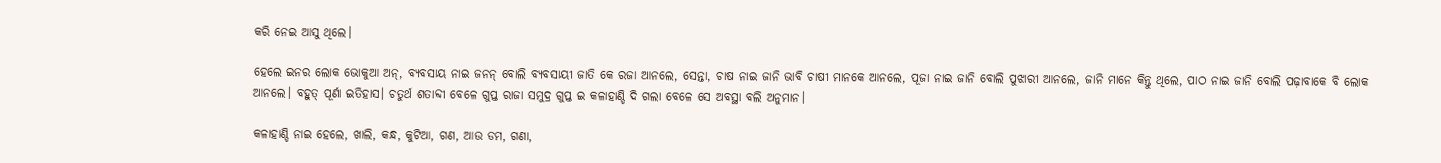କରି ନେଇ ଆସୁ ଥିଲେ।

ହେଲେ ଇନର ଲୋକ ଭୋକୁଆ ଅନ୍, ବ୍ୟବସାୟ ନାଇ ଜନନ୍ ବୋଲି ବ୍ୟବସାୟୀ ଜାତି କେ ରଜା ଆନଲେ, ସେନ୍ତା, ଚାଷ ନାଇ ଜାନି ଭାବି ଚାଷୀ ମାନକେ ଆନଲେ, ପୂଜା ନାଇ ଜାନି ବୋଲି ପୁଝାରୀ ଆନଲେ, ଜାନି ମାନେ କିନ୍ତୁ ଥିଲେ, ପାଠ ନାଇ ଜାନି ବୋଲି ପଢ଼ାବାକେ ବି ଲୋକ ଆନଲେ। ବହୁତ୍ ପୂର୍ଣା ଇତିହାସ। ଚତୁର୍ଥ ଶତାବ୍ଦୀ ବେଳେ ଗୁପ୍ତ ରାଜା ସମୁଦ୍ର ଗୁପ୍ତ ଇ କଳାହାଣ୍ଡି ଦି ଗଲା ବେଳେ ସେ ଅବସ୍ଥା ବଲି ଅନୁମାନ।

କଳାହାଣ୍ଡି ନାଇ ହେଲେ, ଖାଲି, କନ୍ଧ, କୁଟିଆ, ଗଣ, ଆଉ ଡମ, ଗଣା,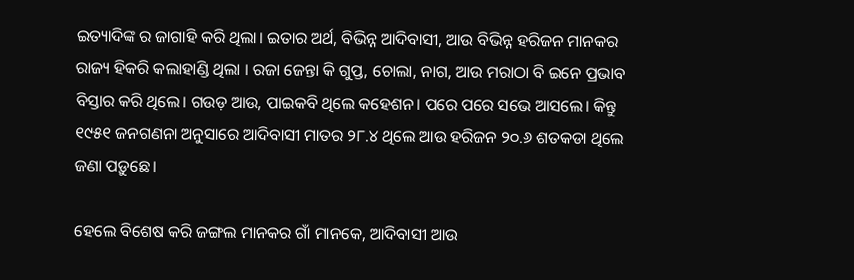ଇତ୍ୟାଦିଙ୍କ ର ଜାଗାହି କରି ଥିଲା। ଇତାର ଅର୍ଥ, ବିଭିନ୍ନ ଆଦିବାସୀ, ଆଉ ବିଭିନ୍ନ ହରିଜନ ମାନକର ରାଜ୍ୟ ହିକରି କଲାହାଣ୍ଡି ଥିଲା । ରଜା ଜେନ୍ତା କି ଗୁପ୍ତ, ଚୋଲା, ନାଗ, ଆଉ ମରାଠା ବି ଇନେ ପ୍ରଭାବ ବିସ୍ତାର କରି ଥିଲେ। ଗଉଡ଼ ଆଉ, ପାଇକବି ଥିଲେ କହେଶନ। ପରେ ପରେ ସଭେ ଆସଲେ। କିନ୍ତୁ ୧୯୫୧ ଜନଗଣନା ଅନୁସାରେ ଆଦିବାସୀ ମାତର ୨୮.୪ ଥିଲେ ଆଉ ହରିଜନ ୨୦.୬ ଶତକଡା ଥିଲେ ଜଣା ପଡ଼ୁଛେ।

ହେଲେ ବିଶେଷ କରି ଜଙ୍ଗଲ ମାନକର ଗାଁ ମାନକେ, ଆଦିବାସୀ ଆଉ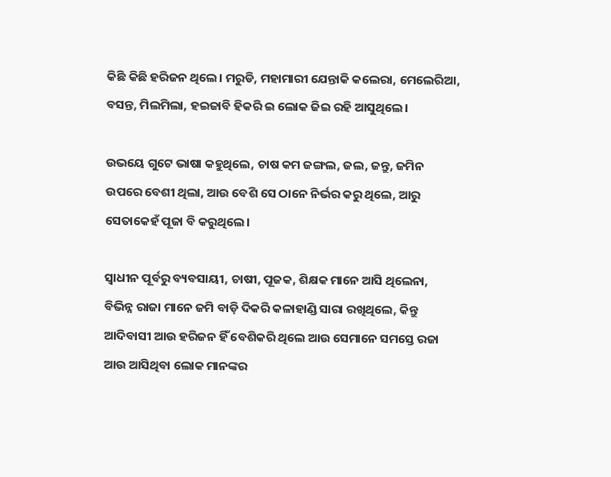କିଛି କିଛି ହରିଜନ ଥିଲେ। ମରୁଡି, ମହାମାରୀ ଯେନ୍ତାକି କଲେରା, ମେଲେରିଆ, ବସନ୍ତ, ମିଲମିଲା, ହଇଜାବି ହିକରି ଇ ଲୋକ ଜିଇ ରହି ଆସୁଥିଲେ।

ଉଭୟେ ଗୁଟେ ଭାଷା କହୁଥିଲେ, ଚାଷ କମ ଜଙ୍ଗଲ, ଜଲ, ଜନ୍ତୁ, ଜମିନ ଉପରେ ବେଶୀ ଥିଲା, ଆଉ ବେଶି ସେ ଠାନେ ନିର୍ଭର କରୁ ଥିଲେ, ଆରୁ ସେତାକେହଁ ପୂଜା ବି କରୁଥିଲେ।

ସ୍ଵାଧୀନ ପୂର୍ବରୁ ବ୍ୟବସାୟୀ, ଚାଷୀ, ପୂଜକ, ଶିକ୍ଷକ ମାନେ ଆସି ଥିଲେନା, ବିଭିନ୍ନ ରାଜା ମାନେ ଜମି ବାଡ଼ି ଦିକରି କଳାହାଣ୍ଡି ସାରା ରଖିଥିଲେ, କିନ୍ତୁ ଆଦିବାସୀ ଆଉ ହରିଜନ ହିଁ ବେଶିକରି ଥିଲେ ଆଉ ସେମାନେ ସମସ୍ତେ ରଜା ଆଉ ଆସିଥିବା ଲୋକ ମାନଙ୍କର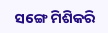ସଙ୍ଗେ ମିଶିକରି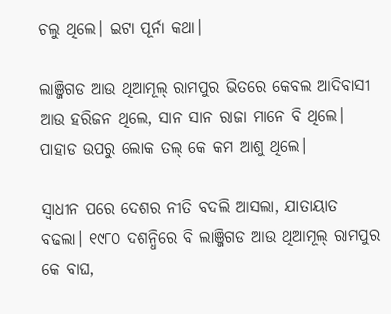ଚଲୁ ଥିଲେ। ଇଟା ପୂର୍ନା କଥା।

ଲାଞ୍ଜିଗଡ ଆଉ ଥିଆମୂଲ୍ ରାମପୁର ଭିତରେ କେବଲ ଆଦିବାସୀ ଆଉ ହରିଜନ ଥିଲେ, ସାନ ସାନ ରାଜା ମାନେ ବି ଥିଲେ। ପାହାଡ ଉପରୁ ଲୋକ ତଲ୍ କେ କମ ଆଶୁ ଥିଲେ।

ସ୍ଵାଧୀନ ପରେ ଦେଶର ନୀତି ବଦଲି ଆସଲା, ଯାତାୟାତ ବଢଲା। ୧୯୮୦ ଦଶନ୍ଧିରେ ବି ଲାଞ୍ଜିଗଡ ଆଉ ଥିଆମୂଲ୍ ରାମପୁର କେ ବାଘ,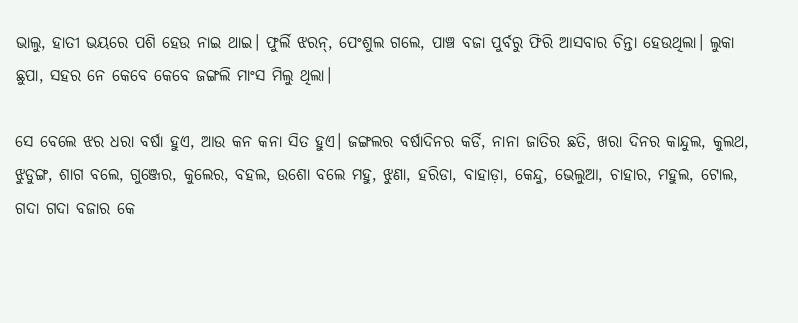ଭାଲୁ, ହାତୀ ଭୟରେ ପଶି ହେଉ ନାଇ ଥାଇ। ଫୁର୍ଲି ଝରନ୍, ପେଂଶୁଲ ଗଲେ, ପାଞ୍ଚ ବଜା ପୁର୍ବରୁ ଫିରି ଆସବାର ଚିନ୍ତା ହେଉଥିଲା। ଲୁକା ଛୁପା, ସହର ନେ କେବେ କେବେ ଜଙ୍ଗଲି ମାଂସ ମିଲୁ ଥିଲା।

ସେ ବେଲେ ଝର ଧରା ବର୍ଷା ହୁଏ, ଆଉ କନ କନା ସିତ ହୁଏ। ଜଙ୍ଗଲର ବର୍ଷାଦିନର କର୍ଡି, ନାନା ଜାତିର ଛତି, ଖରା ଦିନର କାନ୍ଦୁଲ, କୁଲଥ, ଝୁଡୁଙ୍ଗ, ଶାଗ ବଲେ, ଗୁଞ୍ଜେର, କୁଲେର, ବହଲ, ଉଶୋ ବଲେ ମହୁ, ଝୁଣା, ହରିଡା, ବାହାଡ଼ା, କେନ୍ଦୁ, ଭେଲୁଆ, ଚାହାର, ମହୁଲ, ଟୋଲ, ଗଦା ଗଦା ବଜାର କେ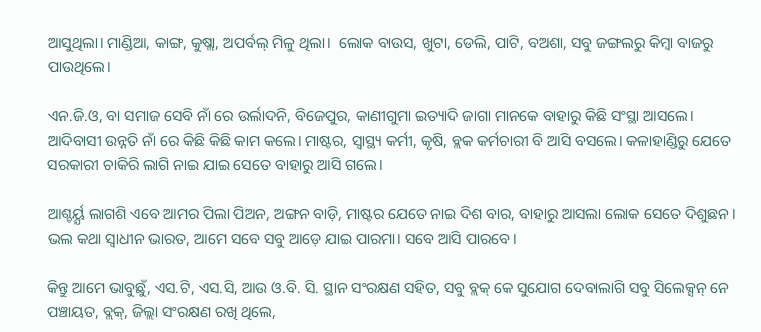ଆସୁଥିଲା। ମାଣ୍ଡିଆ, କାଙ୍ଗ, କୁଷ୍ଲା, ଅପର୍ବଲ୍ ମିଳୁ ଥିଲା।  ଲୋକ ବାଉସ, ଖୁଟା, ଡେଲି, ପାଟି, ବଅଶା, ସବୁ ଜଙ୍ଗଲରୁ କିମ୍ବା ବାଜରୁ ପାଉଥିଲେ।

ଏନ.ଜି.ଓ, ବା ସମାଜ ସେବି ନାଁ ରେ ଉର୍ଲାଦନି, ବିଜେପୁର, କାଣୀଗୁମା ଇତ୍ୟାଦି ଜାଗା ମାନକେ ବାହାରୁ କିଛି ସଂସ୍ଥା ଆସଲେ। ଆଦିବାସୀ ଉନ୍ନତି ନାଁ ରେ କିଛି କିଛି କାମ କଲେ। ମାଷ୍ଟର, ସ୍ବାସ୍ଥ୍ୟ କର୍ମୀ, କୃଷି, ବ୍ଲକ କର୍ମଚାରୀ ବି ଆସି ବସଲେ। କଳାହାଣ୍ଡିରୁ ଯେତେ ସରକାରୀ ଚାକିରି ଲାଗି ନାଇ ଯାଇ ସେତେ ବାହାରୁ ଆସି ଗଲେ।

ଆଶ୍ଚର୍ୟ୍ଯ ଲାଗଶି ଏବେ ଆମର ପିଲା ପିଅନ, ଅଙ୍ଗନ ବାଡ଼ି, ମାଷ୍ଟର ଯେତେ ନାଇ ଦିଶ ବାର, ବାହାରୁ ଆସଲା ଲୋକ ସେତେ ଦିଶୁଛନ। ଭଲ କଥା ସ୍ଵାଧୀନ ଭାରତ, ଆମେ ସବେ ସବୁ ଆଡ଼େ ଯାଇ ପାରମା। ସବେ ଆସି ପାରବେ।

କିନ୍ତୁ ଆମେ ଭାବୁଛୁଁ, ଏସ.ଟି, ଏସ.ସି, ଆଉ ଓ.ବି. ସି. ସ୍ଥାନ ସଂରକ୍ଷଣ ସହିତ, ସବୁ ବ୍ଲକ୍ କେ ସୁଯୋଗ ଦେବାଲାଗି ସବୁ ସିଲେକ୍ସନ୍ ନେ ପଞ୍ଚାୟତ, ବ୍ଲକ୍, ଜିଲ୍ଲା ସଂରକ୍ଷଣ ରଖି ଥିଲେ,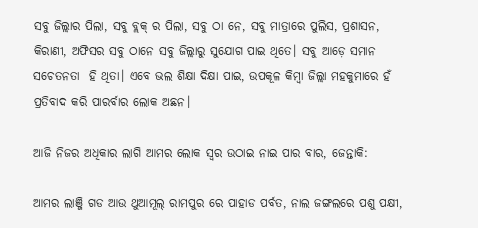ସବୁ ଜିଲ୍ଲାର ପିଲା, ସବୁ ବ୍ଲକ୍ ର ପିଲା, ସବୁ ଠା ନେ, ସବୁ ମାତ୍ରାରେ ପୁଲିସ, ପ୍ରଶାସନ, କିରାଣୀ, ଅଫିସର ସବୁ ଠାନେ ସବୁ ଜିଲ୍ଲାରୁ ସୁଯୋଗ ପାଇ ଥିତେ। ସବୁ ଆଡ଼େ ସମାନ ସଚେତନତା  ହି ଥିତା। ଏବେ ଭଲ ଶିକ୍ଷା ଦିକ୍ଷା ପାଇ, ଉପକୂଳ କିମ୍ବା ଜିଲ୍ଲା ମହକୁମାରେ ହଁ ପ୍ରତିବାଦ କରି ପାରର୍ବାର ଲୋକ ଅଛନ।

ଆଜି ନିଜର ଅଧିକାର ଲାଗି ଆମର ଲୋକ ସ୍ୱର ଉଠାଇ ନାଇ ପାର ବାର, ଜେନ୍ତାକି:

ଆମର ଲାଞ୍ଜି ଗଡ ଆଉ ଥୁଆମୂଲ୍ ରାମପୁର ରେ ପାହାଡ ପର୍ବତ, ନାଲ ଜଙ୍ଗଲରେ ପଶୁ ପକ୍ଷୀ,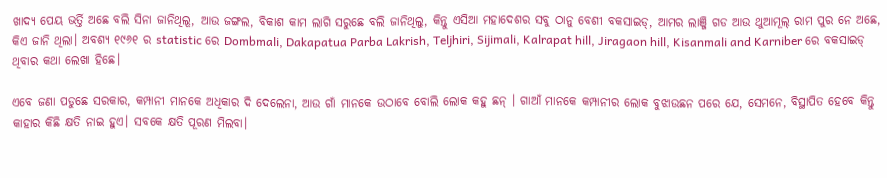ଖାଦ୍ୟ ପେୟ ଭର୍ତ୍ତି ଅଛେ ବଲି ସିନା ଜାନିଥିଲୂ, ଆଉ ଜଙ୍ଗଲ, ବିକାଶ କାମ ଲାଗି ସରୁଛେ ବଲି ଜାନିଥିଲୁ, କିନ୍ତୁ ଏସିଆ ମହାଦେଶର ସବୁ ଠାନୁ ବେଶୀ ବକସାଇଡ୍, ଆମର ଲାଞ୍ଜି ଗଡ ଆଉ ଥୁଆମୂଲ୍ ରାମ ପୁର ନେ ଅଛେ, କିଏ ଜାନି ଥିଲା। ଅବଶ୍ୟ ୧୯୬୧ ର statistic ରେ Dombmali, Dakapatua Parba Lakrish, Teljhiri, Sijimali, Kalrapat hill, Jiragaon hill, Kisanmali and Karniber ରେ ବକସାଇଡ୍ ଥିବାର କଥା ଲେଖା ହିଛେ।

ଏବେ ଜଣା ପଡୁଛେ ସରକାର, କମ୍ପାନୀ ମାନକେ ଅଧିକାର ଦି ଦେଲେନା, ଆଉ ଗାଁ ମାନକେ ଉଠାବେ ବୋଲି ଲୋକ କହୁ ଛନ୍ । ଗାଆଁ ମାନକେ କମ୍ପାନୀର ଲୋକ ବୁଝାଉଛନ ପରେ ଯେ, ସେମନେ, ବିସ୍ଥାପିତ ହେବେ କିନ୍ତୁ କାହାର କିଛି କ୍ଷତି ନାଇ ହୁଏ। ସବକେ କ୍ଷତି ପୂରଣ ମିଲବା।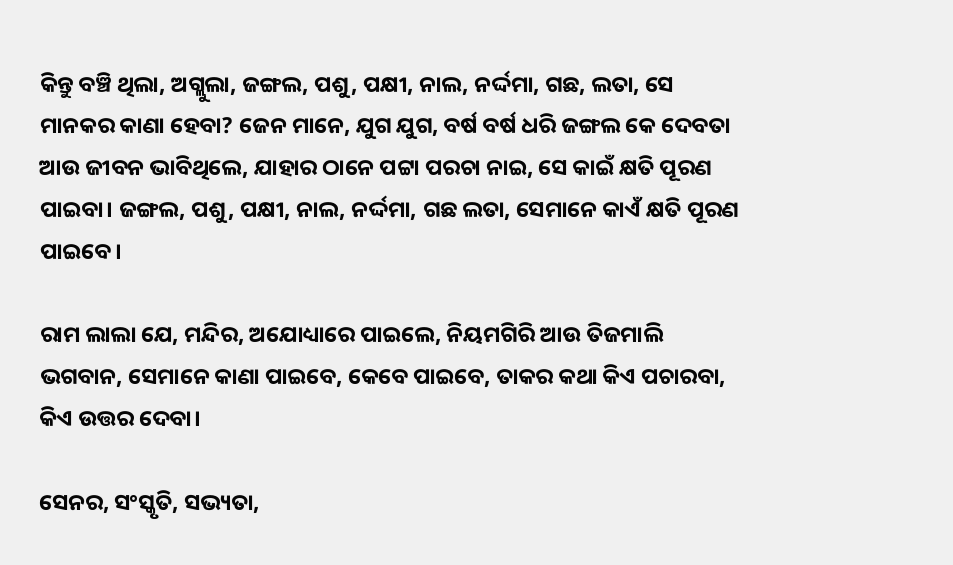କିନ୍ତୁ ବଞ୍ଚି ଥିଲା, ଅଗ୍ଲୁଲା, ଜଙ୍ଗଲ, ପଶୁ, ପକ୍ଷୀ, ନାଲ, ନର୍ଦ୍ଦମା, ଗଛ, ଲତା, ସେ ମାନକର କାଣା ହେବା? ଜେନ ମାନେ, ଯୁଗ ଯୁଗ, ବର୍ଷ ବର୍ଷ ଧରି ଜଙ୍ଗଲ କେ ଦେବତା ଆଉ ଜୀବନ ଭାବିଥିଲେ, ଯାହାର ଠାନେ ପଟ୍ଟା ପରଚା ନାଇ, ସେ କାଇଁ କ୍ଷତି ପୂରଣ ପାଇବା। ଜଙ୍ଗଲ, ପଶୁ, ପକ୍ଷୀ, ନାଲ, ନର୍ଦ୍ଦମା, ଗଛ ଲତା, ସେମାନେ କାଏଁ କ୍ଷତି ପୂରଣ ପାଇବେ।

ରାମ ଲାଲା ଯେ, ମନ୍ଦିର, ଅଯୋଧ୍ୟାରେ ପାଇଲେ, ନିୟମଗିରି ଆଉ ତିଜମାଲି ଭଗବାନ, ସେମାନେ କାଣା ପାଇବେ, କେବେ ପାଇବେ, ତାକର କଥା କିଏ ପଚାରବା, କିଏ ଉତ୍ତର ଦେବା।

ସେନର, ସଂସ୍କୃତି, ସଭ୍ୟତା,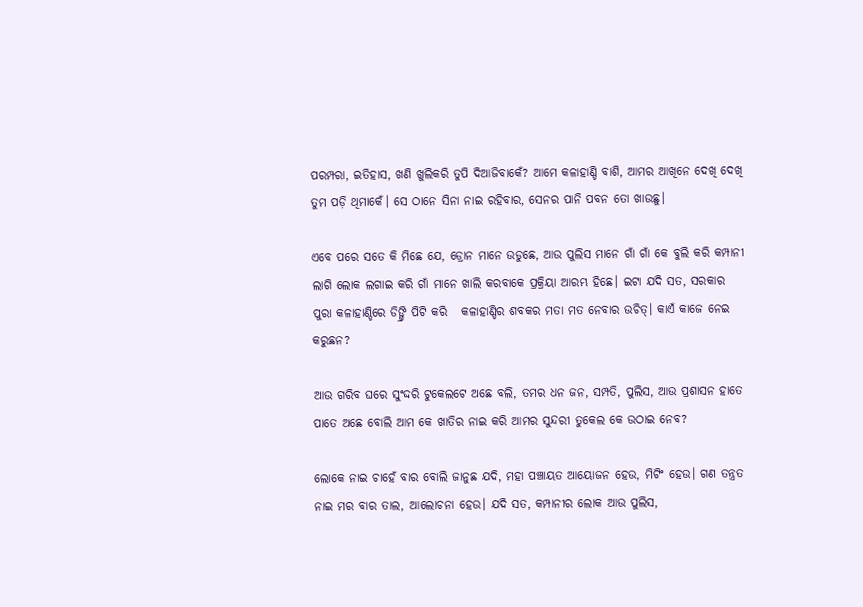ପରମ୍ପରା, ଇତିହାସ, ଖଣି ଖୁଲିକରି ତୁପି ଦିଆଜିବାକେଁ? ଆମେ କଳାହାଣ୍ଡି ବାଶି, ଆମର ଆଖିନେ ଦେଖି ଦେଖି ତୁମ ପଡ଼ି ଥିମାକେଁ। ସେ ଠାନେ ସିନା ନାଇ ରହିବାର, ସେନର ପାନି ପବନ ତୋ ଖାଉଛୁ।

ଏବେ ପରେ ସତେ କି ମିଛେ ଯେ, ଡ୍ରୋନ ମାନେ ଉଡୁଛେ, ଆଉ ପୁଲିସ ମାନେ ଗାଁ ଗାଁ କେ ବୁଲି କରି କମ୍ପାନୀ ଲାଗି ଲୋକ ଲଗାଇ କରି ଗାଁ ମାନେ ଖାଲି କରବାକେ ପ୍ରକ୍ରିୟା ଆରମ୍ଭ ହିଛେ। ଇଟା ଯଦି ସତ, ସରକାର ପୁରା କଳାହାଣ୍ଡିରେ ଡିଙ୍ଗ୍ରି ପିଟି କରି   କଳାହାଣ୍ଡିର ଶବକର ମତା ମତ ନେବାର ଉଚିତ୍। କାଏଁ କାଜେ ନେଇ କରୁଛନ?

ଆଉ ଗରିବ ଘରେ ସୁଂଦ୍ଦରି ଟୁକେଲଟେ ଅଛେ ବଲି, ତମର ଧନ ଜନ, ସମ୍ପତି, ପୁଲିସ, ଆଉ ପ୍ରଶାସନ ହାତେ ପାତେ ଅଛେ ବୋଲି ଆମ କେ ଖାତିର ନାଇ କରି ଆମର ସୁନ୍ଦରୀ ତୁକେଲ କେ ଉଠାଇ ନେବ?

ଲୋକେ ନାଇ ଚାହେଁ ବାର ବୋଲି ଜାନୁଛ ଯଦି, ମହା ପଞ୍ଚାୟତ ଆୟୋଜନ ହେଉ, ମିଟିଂ ହେଉ। ଗଣ ତନ୍ତ୍ରତ ନାଇ ମର ବାର ତାଲ, ଆଲୋଚନା ହେଉ। ଯଦି ସତ, କମ୍ପାନୀର ଲୋକ ଆଉ ପୁଲିସ,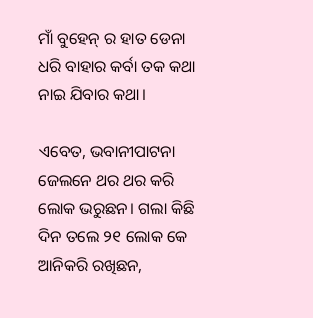ମାଁ ବୁହେନ୍ ର ହାତ ଡେନା ଧରି ବାହାର କର୍ବା ତକ କଥା ନାଇ ଯିବାର କଥା।

ଏବେତ, ଭବାନୀପାଟନା ଜେଲନେ ଥର ଥର କରି ଲୋକ ଭରୁଛନ। ଗଲା କିଛି ଦିନ ତଲେ ୨୧ ଲୋକ କେ ଆନିକରି ରଖିଛନ,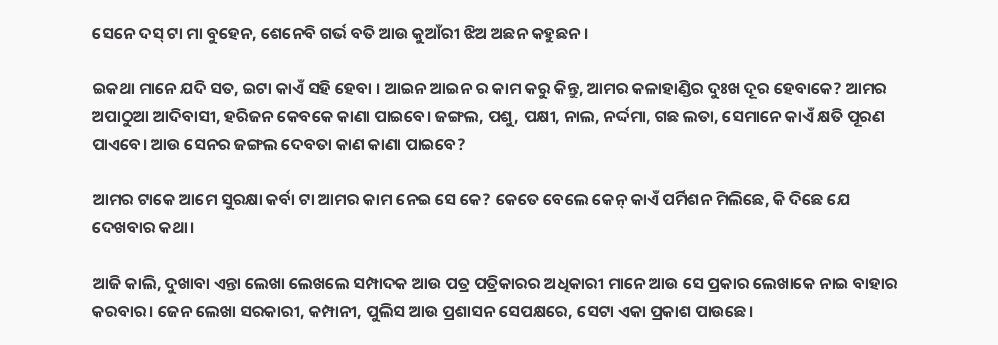ସେନେ ଦସ୍ ଟା ମା ବୁହେନ, ଶେନେବି ଗର୍ଭ ବତି ଆଉ କୁଆଁରୀ ଝିଅ ଅଛନ କହୁଛନ।

ଇକଥା ମାନେ ଯଦି ସତ, ଇଟା କାଏଁ ସହି ହେବା । ଆଇନ ଆଇନ ର କାମ କରୁ କିନ୍ତୁ, ଆମର କଳାହାଣ୍ଡିର ଦୁଃଖ ଦୂର ହେବାକେ? ଆମର ଅପାଠୁଆ ଆଦିବାସୀ, ହରିଜନ କେବକେ କାଣା ପାଇବେ। ଜଙ୍ଗଲ, ପଶୁ, ପକ୍ଷୀ, ନାଲ, ନର୍ଦ୍ଦମା, ଗଛ ଲତା, ସେମାନେ କାଏଁ କ୍ଷତି ପୂରଣ ପାଏବେ। ଆଉ ସେନର ଜଙ୍ଗଲ ଦେବତା କାଣ କାଣା ପାଇବେ?

ଆମର ଟାକେ ଆମେ ସୁରକ୍ଷା କର୍ବା ଟା ଆମର କାମ ନେଇ ସେ କେ? କେତେ ବେଲେ କେନ୍ କାଏଁ ପର୍ମିଶନ ମିଲିଛେ, କି ଦିଛେ ଯେ ଦେଖବାର କଥା।

ଆଜି କାଲି, ଦୁଖାବା ଏନ୍ତା ଲେଖା ଲେଖଲେ ସମ୍ପାଦକ ଆଉ ପତ୍ର ପତ୍ରିକାରର ଅଧିକାରୀ ମାନେ ଆଉ ସେ ପ୍ରକାର ଲେଖାକେ ନାଇ ବାହାର କରବାର। ଜେନ ଲେଖା ସରକାରୀ, କମ୍ପାନୀ, ପୁଲିସ ଆଉ ପ୍ରଶାସନ ସେପକ୍ଷରେ, ସେଟା ଏକା ପ୍ରକାଶ ପାଉଛେ।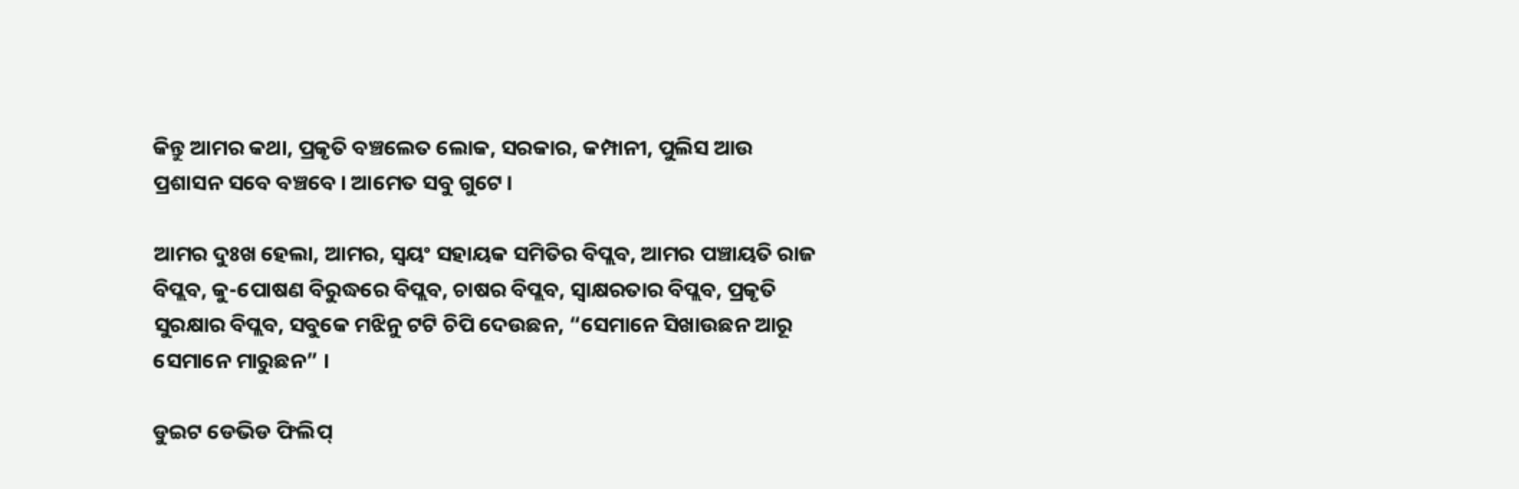କିନ୍ତୁ ଆମର କଥା, ପ୍ରକୃତି ବଞ୍ଚଲେତ ଲୋକ, ସରକାର, କମ୍ପାନୀ, ପୁଲିସ ଆଉ ପ୍ରଶାସନ ସବେ ବଞ୍ଚବେ। ଆମେତ ସବୁ ଗୁଟେ।

ଆମର ଦୁଃଖ ହେଲା, ଆମର, ସ୍ଵୟଂ ସହାୟକ ସମିତିର ବିପ୍ଲବ, ଆମର ପଞ୍ଚାୟତି ରାଜ ବିପ୍ଲବ, କୁ-ପୋଷଣ ବିରୁଦ୍ଧରେ ବିପ୍ଲବ, ଚାଷର ବିପ୍ଲବ, ସ୍ୱାକ୍ଷରତାର ବିପ୍ଲବ, ପ୍ରକୃତି ସୁରକ୍ଷାର ବିପ୍ଲବ, ସବୁକେ ମଝିନୁ ଟଟି ଚିପି ଦେଉଛନ, “ସେମାନେ ସିଖାଉଛନ ଆରୂ ସେମାନେ ମାରୁଛନ” ।

ଡୁଇଟ ଡେଭିଡ ଫିଲିପ୍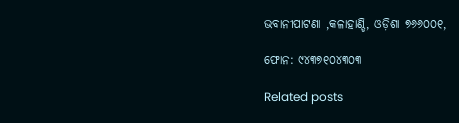ଭବାନୀପାଟଣା ,କଳାହାଣ୍ଡି, ଓଡ଼ିଶା ୭୬୬୦୦୧,

ଫୋନ: ୯୪୩୭୧୦୪୩୦୩

Related posts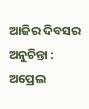ଆଜିର ଦିବସର ଅନୁଚିନ୍ତା : ଅପ୍ରେଲ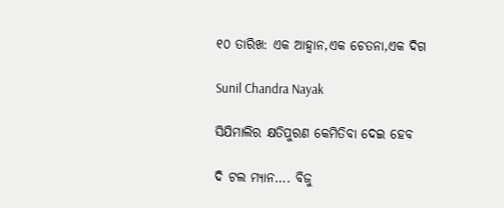୧୦ ତାରିଖ: ଏକ ଆହ୍ୱାନ,ଏକ ଚେତନା,ଏକ ଦିଗ

Sunil Chandra Nayak

ସିଯିମାଲିର କ୍ଷତିପୁରଣ କେମିତିବା ଦେଇ ହେବ

ଦି ଟଲ ମ୍ୟାନ…. ବିଜୁ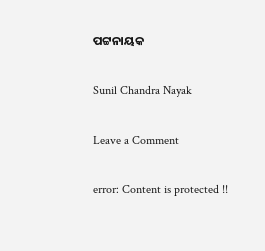ପଟ୍ଟନାୟକ

Sunil Chandra Nayak

Leave a Comment

error: Content is protected !!